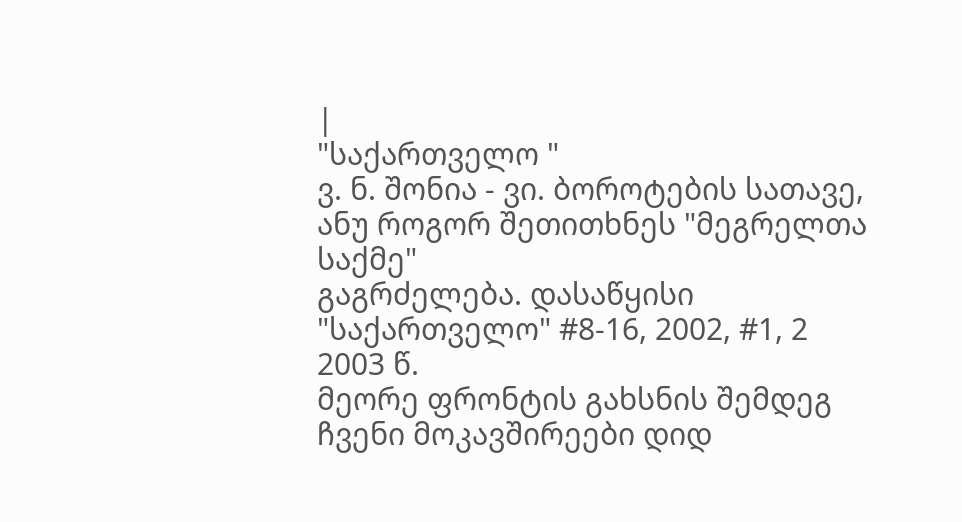|
"საქართველო "
ვ. ნ. შონია - ვი. ბოროტების სათავე, ანუ როგორ შეთითხნეს "მეგრელთა საქმე"
გაგრძელება. დასაწყისი "საქართველო" #8-16, 2002, #1, 2 2003 წ.
მეორე ფრონტის გახსნის შემდეგ ჩვენი მოკავშირეები დიდ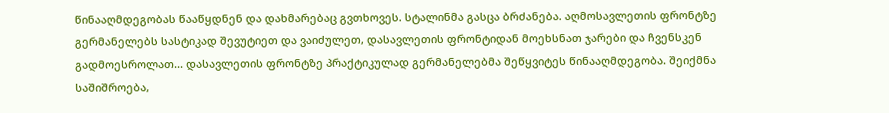წინააღმდეგობას წააწყდნენ და დახმარებაც გვთხოვეს. სტალინმა გასცა ბრძანება. აღმოსავლეთის ფრონტზე გერმანელებს სასტიკად შევუტიეთ და ვაიძულეთ, დასავლეთის ფრონტიდან მოეხსნათ ჯარები და ჩვენსკენ გადმოესროლათ... დასავლეთის ფრონტზე პრაქტიკულად გერმანელებმა შეწყვიტეს წინააღმდეგობა. შეიქმნა საშიშროება,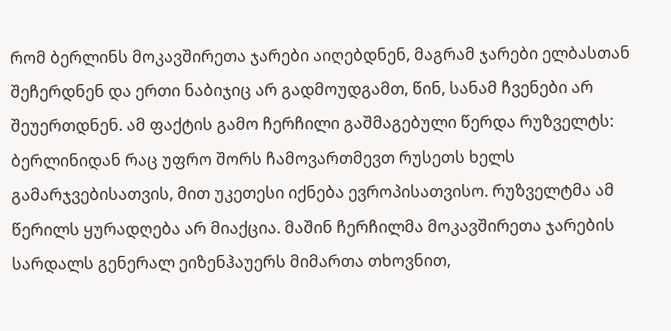რომ ბერლინს მოკავშირეთა ჯარები აიღებდნენ, მაგრამ ჯარები ელბასთან შეჩერდნენ და ერთი ნაბიჯიც არ გადმოუდგამთ, წინ, სანამ ჩვენები არ შეუერთდნენ. ამ ფაქტის გამო ჩერჩილი გაშმაგებული წერდა რუზველტს: ბერლინიდან რაც უფრო შორს ჩამოვართმევთ რუსეთს ხელს გამარჯვებისათვის, მით უკეთესი იქნება ევროპისათვისო. რუზველტმა ამ წერილს ყურადღება არ მიაქცია. მაშინ ჩერჩილმა მოკავშირეთა ჯარების სარდალს გენერალ ეიზენჰაუერს მიმართა თხოვნით,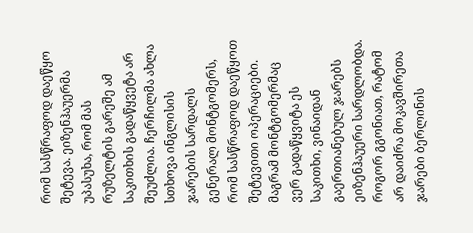რომ სასწრაფოდ დაეწყო შეტევა. ეიზენჰაუერმა უპასუხა, რომ მას რუზელტის გარეშე ამ საკითხის გადაწყვეტა არ შეუძლია. ჩერჩილმა ახლა სთხოვა ინგლისის ჯარების სარდალს გენერალ მონტგომერს, რომ სასწრაფოდ დაეწყოთ შეტევითი ოპერაციები. მაგრამ მონტგომერმაც ვერ გადაწყვიტა ეს საკითხი, ვინაიდან გაერთიანებულ ჯარებს ეიზენჰაუერი სარდლობდა. როგორ გგონიათ, რატომ არ დაიძრა მოკავშირეთა ჯარები ბერლინის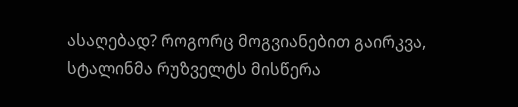ასაღებად? როგორც მოგვიანებით გაირკვა, სტალინმა რუზველტს მისწერა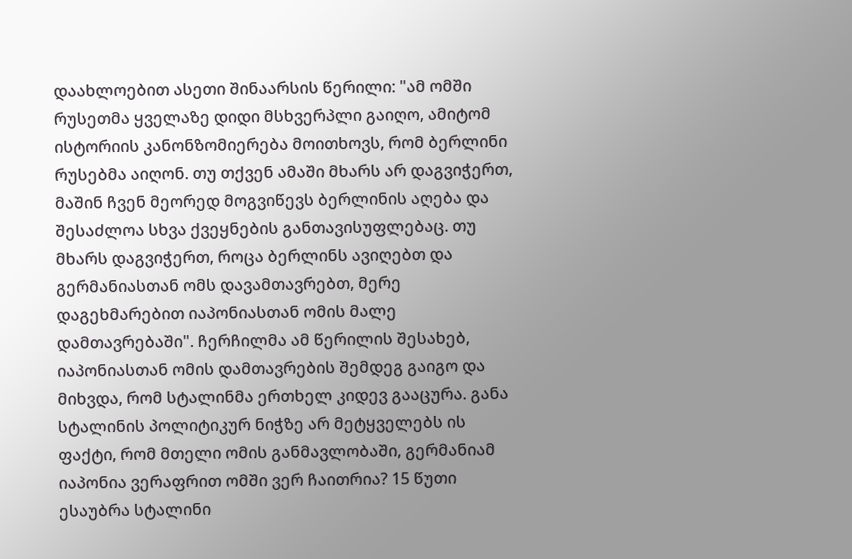დაახლოებით ასეთი შინაარსის წერილი: "ამ ომში რუსეთმა ყველაზე დიდი მსხვერპლი გაიღო, ამიტომ ისტორიის კანონზომიერება მოითხოვს, რომ ბერლინი რუსებმა აიღონ. თუ თქვენ ამაში მხარს არ დაგვიჭერთ, მაშინ ჩვენ მეორედ მოგვიწევს ბერლინის აღება და შესაძლოა სხვა ქვეყნების განთავისუფლებაც. თუ მხარს დაგვიჭერთ, როცა ბერლინს ავიღებთ და გერმანიასთან ომს დავამთავრებთ, მერე დაგეხმარებით იაპონიასთან ომის მალე დამთავრებაში". ჩერჩილმა ამ წერილის შესახებ, იაპონიასთან ომის დამთავრების შემდეგ გაიგო და მიხვდა, რომ სტალინმა ერთხელ კიდევ გააცურა. განა სტალინის პოლიტიკურ ნიჭზე არ მეტყველებს ის ფაქტი, რომ მთელი ომის განმავლობაში, გერმანიამ იაპონია ვერაფრით ომში ვერ ჩაითრია? 15 წუთი ესაუბრა სტალინი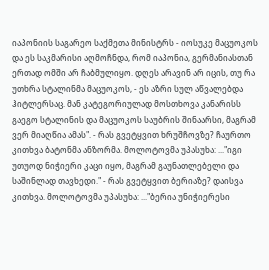იაპონიის საგარეო საქმეთა მინისტრს - იოსუკე მაცუოკოს და ეს საკმარისი აღმოჩნდა, რომ იაპონია, გერმანიასთან ერთად ომში არ ჩაბმულიყო. დღეს არავინ არ იცის, თუ რა უთხრა სტალინმა მაცუოკოს, - ეს აზრი სულ აწვალებდა ჰიტლერსაც. მან კატეგორიულად მოსთხოვა კანარისს გაეგო სტალინის და მაცუოკოს საუბრის შინაარსი, მაგრამ ვერ მიაღწია ამას". - რას გვეტყვით ხრუშჩოვზე? ჩაურთო კითხვა ბატონმა ანზორმა. მოლოტოვმა უპასუხა: ..."იგი უთუოდ ნიჭიერი კაცი იყო, მაგრამ გაუნათლებელი და საშინლად თავხედი." - რას გვეტყვით ბერიაზე? დაისვა კითხვა. მოლოტოვმა უპასუხა: ..."ბერია უნიჭიერესი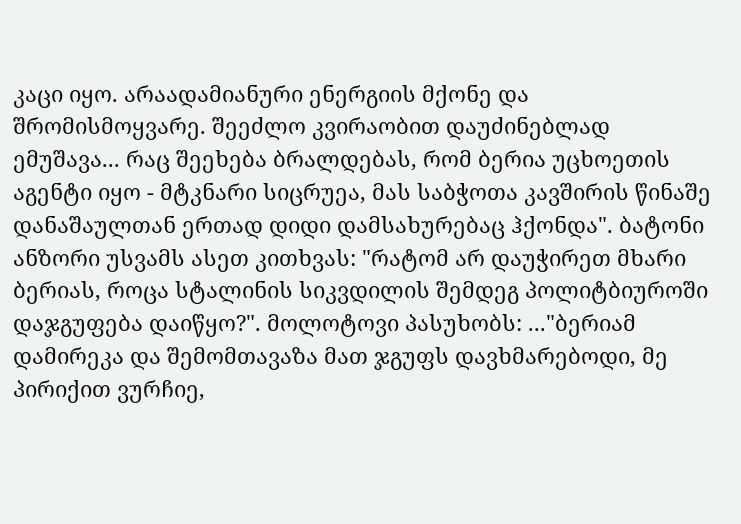კაცი იყო. არაადამიანური ენერგიის მქონე და შრომისმოყვარე. შეეძლო კვირაობით დაუძინებლად ემუშავა... რაც შეეხება ბრალდებას, რომ ბერია უცხოეთის აგენტი იყო - მტკნარი სიცრუეა, მას საბჭოთა კავშირის წინაშე დანაშაულთან ერთად დიდი დამსახურებაც ჰქონდა". ბატონი ანზორი უსვამს ასეთ კითხვას: "რატომ არ დაუჭირეთ მხარი ბერიას, როცა სტალინის სიკვდილის შემდეგ პოლიტბიუროში დაჯგუფება დაიწყო?". მოლოტოვი პასუხობს: ..."ბერიამ დამირეკა და შემომთავაზა მათ ჯგუფს დავხმარებოდი, მე პირიქით ვურჩიე,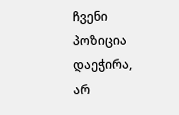ჩვენი პოზიცია დაეჭირა, არ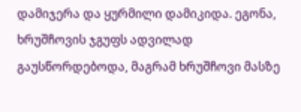დამიჯერა და ყურმილი დამიკიდა. ეგონა, ხრუშჩოვის ჯგუფს ადვილად გაუსწორდებოდა, მაგრამ ხრუშჩოვი მასზე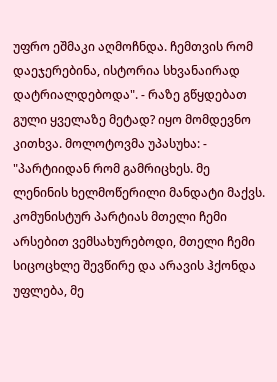უფრო ეშმაკი აღმოჩნდა. ჩემთვის რომ დაეჯერებინა, ისტორია სხვანაირად დატრიალდებოდა". - რაზე გწყდებათ გული ყველაზე მეტად? იყო მომდევნო კითხვა. მოლოტოვმა უპასუხა: - "პარტიიდან რომ გამრიცხეს. მე ლენინის ხელმოწერილი მანდატი მაქვს. კომუნისტურ პარტიას მთელი ჩემი არსებით ვემსახურებოდი, მთელი ჩემი სიცოცხლე შევწირე და არავის ჰქონდა უფლება, მე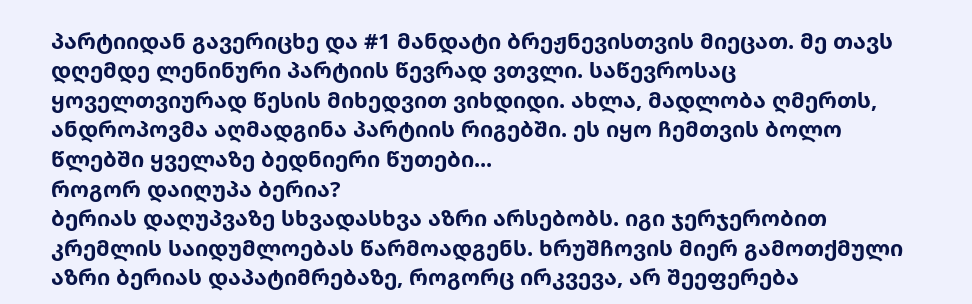პარტიიდან გავერიცხე და #1 მანდატი ბრეჟნევისთვის მიეცათ. მე თავს დღემდე ლენინური პარტიის წევრად ვთვლი. საწევროსაც ყოველთვიურად წესის მიხედვით ვიხდიდი. ახლა, მადლობა ღმერთს, ანდროპოვმა აღმადგინა პარტიის რიგებში. ეს იყო ჩემთვის ბოლო წლებში ყველაზე ბედნიერი წუთები...
როგორ დაიღუპა ბერია?
ბერიას დაღუპვაზე სხვადასხვა აზრი არსებობს. იგი ჯერჯერობით კრემლის საიდუმლოებას წარმოადგენს. ხრუშჩოვის მიერ გამოთქმული აზრი ბერიას დაპატიმრებაზე, როგორც ირკვევა, არ შეეფერება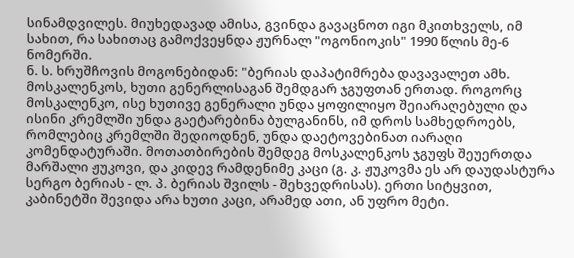სინამდვილეს. მიუხედავად ამისა, გვინდა გავაცნოთ იგი მკითხველს, იმ სახით, რა სახითაც გამოქვეყნდა ჟურნალ "ოგონიოკის" 1990 წლის მე-6 ნომერში.
ნ. ს. ხრუშჩოვის მოგონებიდან: "ბერიას დაპატიმრება დავავალეთ ამხ. მოსკალენკოს, ხუთი გენერლისაგან შემდგარ ჯგუფთან ერთად. როგორც მოსკალენკო, ისე ხუთივე გენერალი უნდა ყოფილიყო შეიარაღებული და ისინი კრემლში უნდა გაეტარებინა ბულგანინს, იმ დროს სამხედროებს, რომლებიც კრემლში შედიოდნენ, უნდა დაეტოვებინათ იარაღი კომენდატურაში. მოთათბირების შემდეგ მოსკალენკოს ჯგუფს შეუერთდა მარშალი ჟუკოვი, და კიდევ რამდენიმე კაცი (გ. კ. ჟუკოვმა ეს არ დაუდასტურა სერგო ბერიას - ლ. პ. ბერიას შვილს - შეხვედრისას). ერთი სიტყვით, კაბინეტში შევიდა არა ხუთი კაცი, არამედ ათი, ან უფრო მეტი.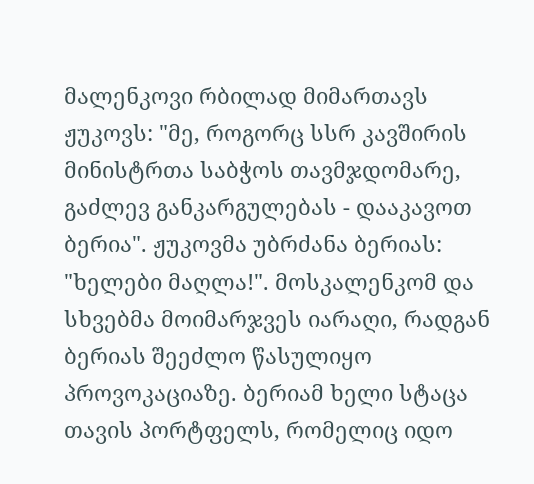მალენკოვი რბილად მიმართავს ჟუკოვს: "მე, როგორც სსრ კავშირის მინისტრთა საბჭოს თავმჯდომარე, გაძლევ განკარგულებას - დააკავოთ ბერია". ჟუკოვმა უბრძანა ბერიას: "ხელები მაღლა!". მოსკალენკომ და სხვებმა მოიმარჯვეს იარაღი, რადგან ბერიას შეეძლო წასულიყო პროვოკაციაზე. ბერიამ ხელი სტაცა თავის პორტფელს, რომელიც იდო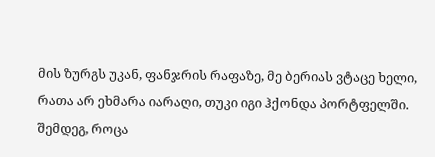მის ზურგს უკან, ფანჯრის რაფაზე, მე ბერიას ვტაცე ხელი, რათა არ ეხმარა იარაღი, თუკი იგი ჰქონდა პორტფელში. შემდეგ, როცა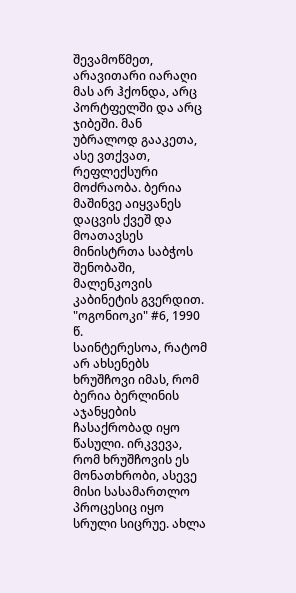შევამოწმეთ, არავითარი იარაღი მას არ ჰქონდა, არც პორტფელში და არც ჯიბეში. მან უბრალოდ გააკეთა, ასე ვთქვათ, რეფლექსური მოძრაობა. ბერია მაშინვე აიყვანეს დაცვის ქვეშ და მოათავსეს მინისტრთა საბჭოს შენობაში, მალენკოვის კაბინეტის გვერდით.
"ოგონიოკი" #6, 1990 წ.
საინტერესოა, რატომ არ ახსენებს ხრუშჩოვი იმას, რომ ბერია ბერლინის აჯანყების ჩასაქრობად იყო წასული. ირკვევა, რომ ხრუშჩოვის ეს მონათხრობი, ასევე მისი სასამართლო პროცესიც იყო სრული სიცრუე. ახლა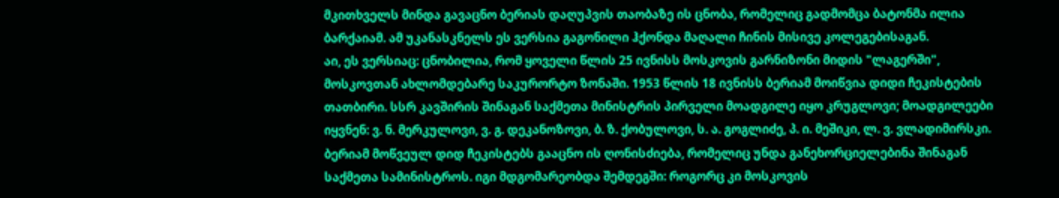მკითხველს მინდა გავაცნო ბერიას დაღუპვის თაობაზე ის ცნობა, რომელიც გადმომცა ბატონმა ილია ბარქაიამ. ამ უკანასკნელს ეს ვერსია გაგონილი ჰქონდა მაღალი ჩინის მისივე კოლეგებისაგან.
აი, ეს ვერსიაც: ცნობილია, რომ ყოველი წლის 25 ივნისს მოსკოვის გარნიზონი მიდის "ლაგერში", მოსკოვთან ახლომდებარე საკურორტო ზონაში. 1953 წლის 18 ივნისს ბერიამ მოიწვია დიდი ჩეკისტების თათბირი. სსრ კავშირის შინაგან საქმეთა მინისტრის პირველი მოადგილე იყო კრუგლოვი; მოადგილეები იყვნენ: ვ. ნ. მერკულოვი, ვ. გ. დეკანოზოვი, ბ. ზ. ქობულოვი, ს. ა. გოგლიძე, პ. ი. მეშიკი, ლ. ვ. ვლადიმირსკი. ბერიამ მოწვეულ დიდ ჩეკისტებს გააცნო ის ღონისძიება, რომელიც უნდა განეხორციელებინა შინაგან საქმეთა სამინისტროს. იგი მდგომარეობდა შემდეგში: როგორც კი მოსკოვის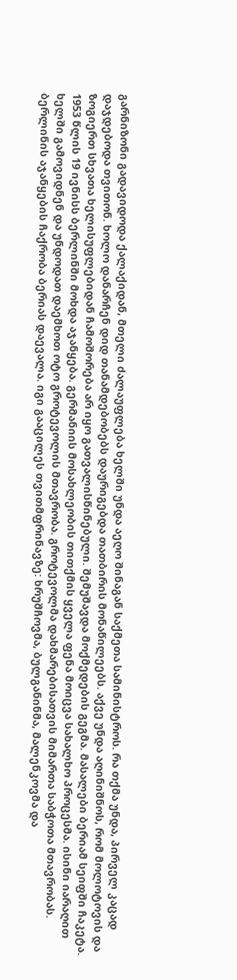გარნიზონი გადავიდოდა ქალაქიდან, მთელი ძალაუფლება ხელში უნდა აეღო შინაგან საქმეთა სამინისტროს. რა თქმა უნდა, პირველ კაცად დაჯდებოდა თვითონ. ხოლო დანარჩენ დიდ თანამდებობებს დაურიგებდა თათბირის მონაწილეებს. აქვე უნდა აღინიშნოს, რომ მოლოტოვის და ზოგიერთ სხვათა ხელისუფლებიდან ჩამოშორება არ იყო გათვალისწინებული. შემუშავდა მოქმედების გეგმა. მასალები ბერიამ სეიფში ჩაკეტა. 1953 წლის 19 ივნისს ბერლინში მოხდა აჯანყება. გერმანიის მოსახლეობის თითქმის ყველა ფენა მოიცვა სახალხო პროცესმა. ისინი იარაღით ხელში გამოვიდნენ და უნდოდათ დაემხოთ ოტო გროტევოლის მთავრობა. გროტევოლმა დახმარებისათვის მიმართა საბჭოთა მთავრობას. ბერლინის აჯანყების ჩაქრობა ბერიას დაევალა. იგი გააცილეს თვითმფრინავზე: ხრუშჩოვმა, ბულგანინმა, მალენკოვმა და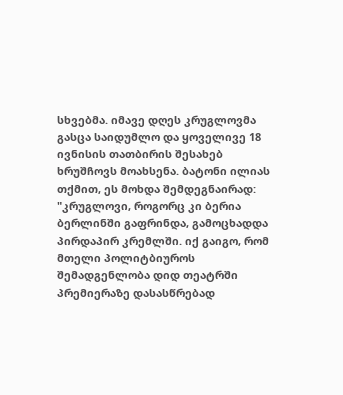სხვებმა. იმავე დღეს კრუგლოვმა გასცა საიდუმლო და ყოველივე 18 ივნისის თათბირის შესახებ ხრუშჩოვს მოახსენა. ბატონი ილიას თქმით, ეს მოხდა შემდეგნაირად: "კრუგლოვი, როგორც კი ბერია ბერლინში გაფრინდა, გამოცხადდა პირდაპირ კრემლში. იქ გაიგო, რომ მთელი პოლიტბიუროს შემადგენლობა დიდ თეატრში პრემიერაზე დასასწრებად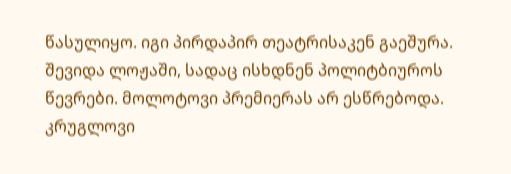წასულიყო. იგი პირდაპირ თეატრისაკენ გაეშურა. შევიდა ლოჟაში, სადაც ისხდნენ პოლიტბიუროს წევრები. მოლოტოვი პრემიერას არ ესწრებოდა. კრუგლოვი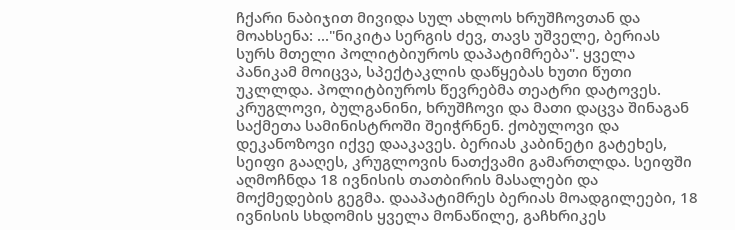ჩქარი ნაბიჯით მივიდა სულ ახლოს ხრუშჩოვთან და მოახსენა: ..."ნიკიტა სერგის ძევ, თავს უშველე, ბერიას სურს მთელი პოლიტბიუროს დაპატიმრება". ყველა პანიკამ მოიცვა, სპექტაკლის დაწყებას ხუთი წუთი უკლლდა. პოლიტბიუროს წევრებმა თეატრი დატოვეს. კრუგლოვი, ბულგანინი, ხრუშჩოვი და მათი დაცვა შინაგან საქმეთა სამინისტროში შეიჭრნენ. ქობულოვი და დეკანოზოვი იქვე დააკავეს. ბერიას კაბინეტი გატეხეს, სეიფი გააღეს, კრუგლოვის ნათქვამი გამართლდა. სეიფში აღმოჩნდა 18 ივნისის თათბირის მასალები და მოქმედების გეგმა. დააპატიმრეს ბერიას მოადგილეები, 18 ივნისის სხდომის ყველა მონაწილე, გაჩხრიკეს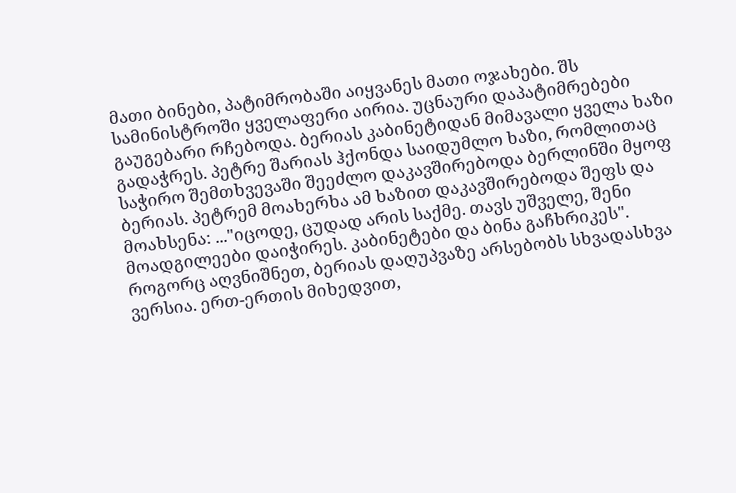მათი ბინები, პატიმრობაში აიყვანეს მათი ოჯახები. შს სამინისტროში ყველაფერი აირია. უცნაური დაპატიმრებები გაუგებარი რჩებოდა. ბერიას კაბინეტიდან მიმავალი ყველა ხაზი გადაჭრეს. პეტრე შარიას ჰქონდა საიდუმლო ხაზი, რომლითაც საჭირო შემთხვევაში შეეძლო დაკავშირებოდა ბერლინში მყოფ ბერიას. პეტრემ მოახერხა ამ ხაზით დაკავშირებოდა შეფს და მოახსენა: ..."იცოდე, ცუდად არის საქმე. თავს უშველე, შენი მოადგილეები დაიჭირეს. კაბინეტები და ბინა გაჩხრიკეს". როგორც აღვნიშნეთ, ბერიას დაღუპვაზე არსებობს სხვადასხვა ვერსია. ერთ-ერთის მიხედვით,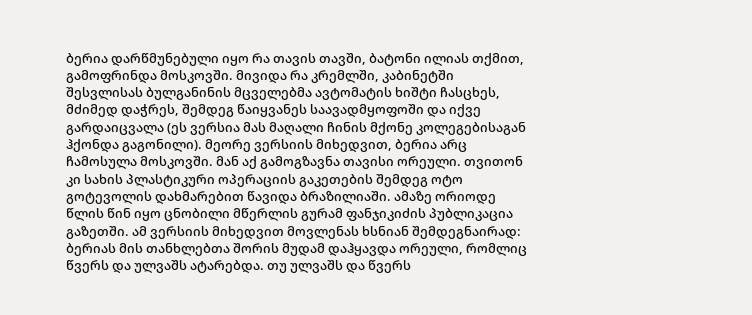ბერია დარწმუნებული იყო რა თავის თავში, ბატონი ილიას თქმით, გამოფრინდა მოსკოვში. მივიდა რა კრემლში, კაბინეტში შესვლისას ბულგანინის მცველებმა ავტომატის ხიშტი ჩასცხეს, მძიმედ დაჭრეს, შემდეგ წაიყვანეს საავადმყოფოში და იქვე გარდაიცვალა (ეს ვერსია მას მაღალი ჩინის მქონე კოლეგებისაგან ჰქონდა გაგონილი). მეორე ვერსიის მიხედვით, ბერია არც ჩამოსულა მოსკოვში. მან აქ გამოგზავნა თავისი ორეული. თვითონ კი სახის პლასტიკური ოპერაციის გაკეთების შემდეგ ოტო გოტევოლის დახმარებით წავიდა ბრაზილიაში. ამაზე ორიოდე წლის წინ იყო ცნობილი მწერლის გურამ ფანჯიკიძის პუბლიკაცია გაზეთში. ამ ვერსიის მიხედვით მოვლენას ხსნიან შემდეგნაირად: ბერიას მის თანხლებთა შორის მუდამ დაჰყავდა ორეული, რომლიც წვერს და ულვაშს ატარებდა. თუ ულვაშს და წვერს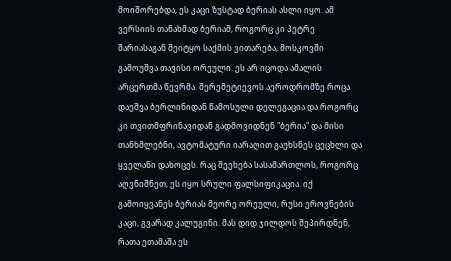მოიშორებდა, ეს კაცი ზუსტად ბერიას ასლი იყო. ამ ვერსიის თანახმად ბერიამ, როგორც კი პეტრე შარიასაგან შეიტყო საქმის ვითარება, მოსკოვში გამოუშვა თავისი ორეული. ეს არ იცოდა ამალის არცერთმა წევრმა. შერემეტიევოს აეროდრომზე როცა დაეშვა ბერლინიდან წამოსული დელეგაცია და როგორც კი თვითმფრინავიდან გადმოვიდნენ "ბერია" და მისი თანხმლებნი, ავტომატური იარაღით გაუხსნეს ცეცხლი და ყველანი დახოცეს. რაც შეეხება სასამართლოს, როგორც აღვნიშნეთ, ეს იყო სრული ფალსიფიკაცია. იქ გამოიყვანეს ბერიას მეორე ორეული, რუსი ეროვნების კაცი, გვარად კალუგინი. მას დიდ ჯილდოს შეპირდნენ, რათა ეთამაშა ეს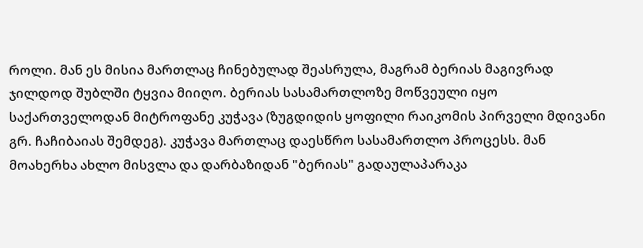როლი. მან ეს მისია მართლაც ჩინებულად შეასრულა, მაგრამ ბერიას მაგივრად ჯილდოდ შუბლში ტყვია მიიღო. ბერიას სასამართლოზე მოწვეული იყო საქართველოდან მიტროფანე კუჭავა (ზუგდიდის ყოფილი რაიკომის პირველი მდივანი გრ. ჩაჩიბაიას შემდეგ). კუჭავა მართლაც დაესწრო სასამართლო პროცესს. მან მოახერხა ახლო მისვლა და დარბაზიდან "ბერიას" გადაულაპარაკა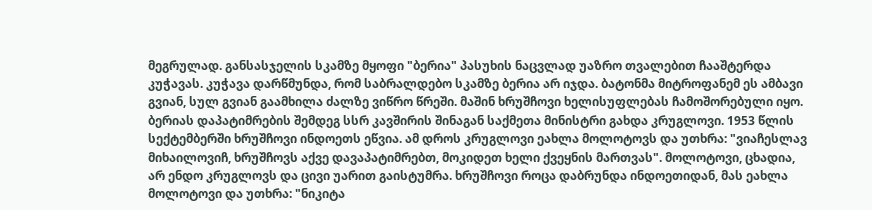მეგრულად. განსასჯელის სკამზე მყოფი "ბერია" პასუხის ნაცვლად უაზრო თვალებით ჩააშტერდა კუჭავას. კუჭავა დარწმუნდა, რომ საბრალდებო სკამზე ბერია არ იჯდა. ბატონმა მიტროფანემ ეს ამბავი გვიან, სულ გვიან გაამხილა ძალზე ვიწრო წრეში. მაშინ ხრუშჩოვი ხელისუფლებას ჩამოშორებული იყო. ბერიას დაპატიმრების შემდეგ სსრ კავშირის შინაგან საქმეთა მინისტრი გახდა კრუგლოვი. 1953 წლის სექტემბერში ხრუშჩოვი ინდოეთს ეწვია. ამ დროს კრუგლოვი ეახლა მოლოტოვს და უთხრა: "ვიაჩესლავ მიხაილოვიჩ, ხრუშჩოვს აქვე დავაპატიმრებთ, მოკიდეთ ხელი ქვეყნის მართვას". მოლოტოვი, ცხადია, არ ენდო კრუგლოვს და ცივი უარით გაისტუმრა. ხრუშჩოვი როცა დაბრუნდა ინდოეთიდან, მას ეახლა მოლოტოვი და უთხრა: "ნიკიტა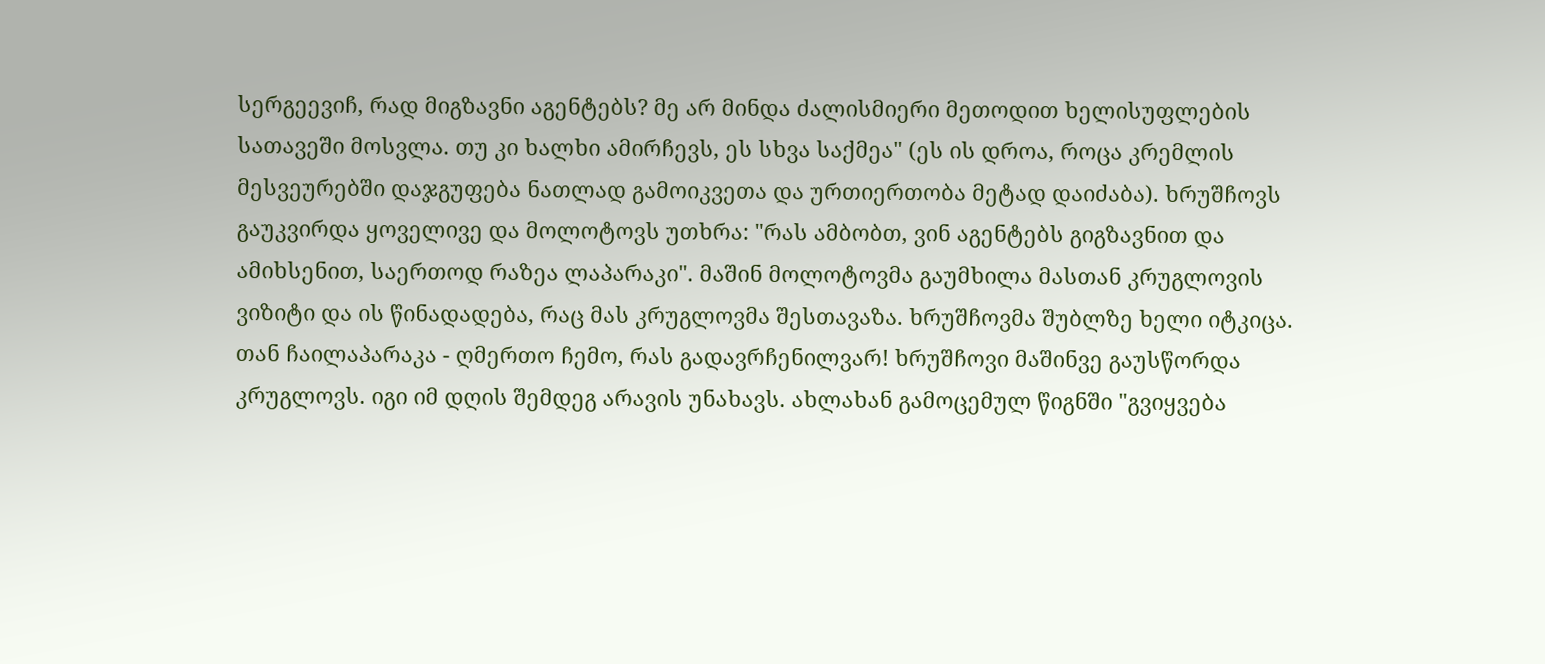სერგეევიჩ, რად მიგზავნი აგენტებს? მე არ მინდა ძალისმიერი მეთოდით ხელისუფლების სათავეში მოსვლა. თუ კი ხალხი ამირჩევს, ეს სხვა საქმეა" (ეს ის დროა, როცა კრემლის მესვეურებში დაჯგუფება ნათლად გამოიკვეთა და ურთიერთობა მეტად დაიძაბა). ხრუშჩოვს გაუკვირდა ყოველივე და მოლოტოვს უთხრა: "რას ამბობთ, ვინ აგენტებს გიგზავნით და ამიხსენით, საერთოდ რაზეა ლაპარაკი". მაშინ მოლოტოვმა გაუმხილა მასთან კრუგლოვის ვიზიტი და ის წინადადება, რაც მას კრუგლოვმა შესთავაზა. ხრუშჩოვმა შუბლზე ხელი იტკიცა. თან ჩაილაპარაკა - ღმერთო ჩემო, რას გადავრჩენილვარ! ხრუშჩოვი მაშინვე გაუსწორდა კრუგლოვს. იგი იმ დღის შემდეგ არავის უნახავს. ახლახან გამოცემულ წიგნში "გვიყვება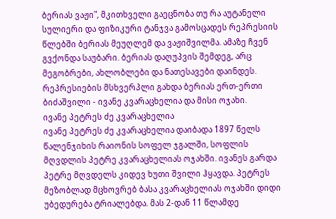ბერიას ვაჟი", მკითხველი გაეცნობა თუ რა აუტანელი სულიერი და ფიზიკური ტანჯვა გამოსცადეს რეპრესიის წლებში ბერიას მეუღლემ და ვაჟიშვილმა. ამაზე ჩვენ გვქონდა საუბარი. ბერიას დაღუპვის შემდეგ, არც მეგობრები, ახლობლები და ნათესავები დაინდეს. რეპრესიების მსხვერპლი გახდა ბერიას ერთ-ერთი ბიძაშვილი - ივანე კვარაცხელია და მისი ოჯახი.
ივანე პეტრეს ძე კვარაცხელია
ივანე პეტრეს ძე კვარაცხელია დაიბადა 1897 წელს წალენჯიხის რაიონის სოფელ ჯგალში, სოფლის მღვდლის პეტრე კვარაცხელიას ოჯახში. ივანეს გარდა პეტრე მღვდელს კიდევ ხუთი შვილი ჰყავდა. პეტრეს მეზობლად მცხოვრებ ბასა კვარაცხელიას ოჯახში დიდი უბედურება ტრიალებდა. მას 2-დან 11 წლამდე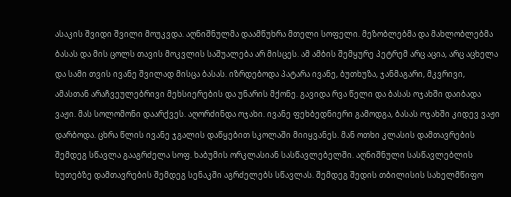ასაკის შვიდი შვილი მოუკვდა. აღნიშნულმა დაამწუხრა მთელი სოფელი. მეზობლებმა და მახლობლებმა ბასას და მის ცოლს თავის მოკვლის საშუალება არ მისცეს. ამ ამბის შემყურე პეტრემ არც აცია, არც აცხელა და სამი თვის ივანე შვილად მისცა ბასას. იზრდებოდა პატარა ივანე, ბუთხუზა, ჯანმაგარი, მკვრივი, ამასთან არაჩვეულებრივი მეხსიერების და უნარის მქონე. გავიდა რვა წელი და ბასას ოჯახში დაიბადა ვაჟი. მას სოლომონი დაარქვეს. აღორძინდა ოჯახი. ივანე ფეხბედნიერი გამოდგა, ბასას ოჯახში კიდევ ვაჟი დარბოდა. ცხრა წლის ივანე ჯგალის დაწყებით სკოლაში მიიყვანეს. მან ოთხი კლასის დამთავრების შემდეგ სწავლა გააგრძელა სოფ. ხაბუმის ორკლასიან სასწავლებელში. აღნიშნული სასწავლებლის ხუთებზე დამთავრების შემდეგ სენაკში აგრძელებს სწავლას. შემდეგ შედის თბილისის სახელმწიფო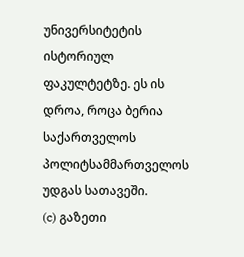უნივერსიტეტის ისტორიულ ფაკულტეტზე. ეს ის დროა, როცა ბერია საქართველოს პოლიტსამმართველოს უდგას სათავეში.
(c) გაზეთი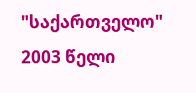"საქართველო"
2003 წელი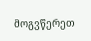მოგვწერეთ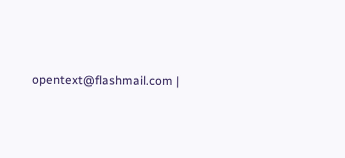opentext@flashmail.com |